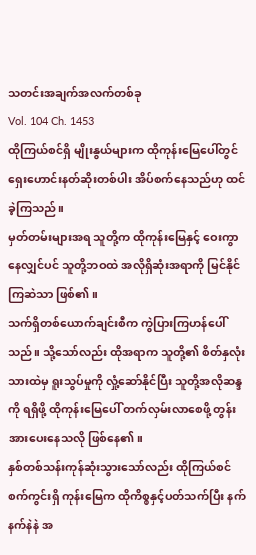သတင်းအချက်အလက်တစ်ခု
Vol. 104 Ch. 1453
ထိုကြယ်စင်ရှိ မျိုးနွယ်များက ထိုကုန်းမြေပေါ်တွင် ရှေးဟောင်းနတ်ဆိုးတစ်ပါး အိပ်စက်နေသည်ဟု ထင်ခဲ့ကြသည်။
မှတ်တမ်းများအရ သူတို့က ထိုကုန်းမြေနှင့် ဝေးကွာနေလျှင်ပင် သူတို့ဘဝထဲ အလိုရှိဆုံးအရာကို မြင်နိုင်ကြဆဲသာ ဖြစ်၏။
သက်ရှိတစ်ယောက်ချင်းစီက ကွဲပြားကြဟန်ပေါ်သည်။ သို့သော်လည်း ထိုအရာက သူတို့၏ စိတ်နှလုံးသားထဲမှ ရူးသွပ်မှုကို လှုံ့ဆော်နိုင်ပြီး သူတို့အလိုဆန္ဒကို ရရှိဖို့ ထိုကုန်းမြေပေါ် တက်လှမ်းလာစေဖို့ တွန်းအားပေးနေသလို ဖြစ်နေ၏။
နှစ်တစ်သန်းကုန်ဆုံးသွားသော်လည်း ထိုကြယ်စင်စက်ကွင်းရှိ ကုန်းမြေက ထိုကိစ္စနှင့်ပတ်သက်ပြီး နက်နက်နဲနဲ အ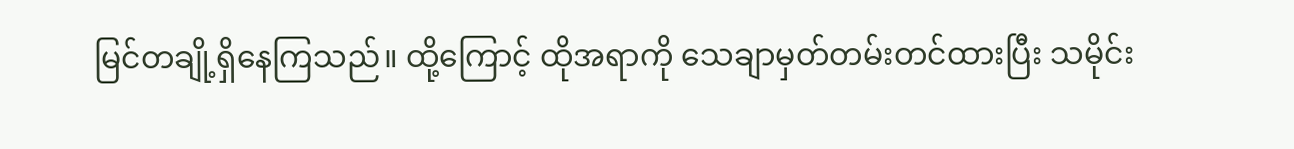မြင်တချို့ရှိနေကြသည်။ ထို့ကြောင့် ထိုအရာကို သေချာမှတ်တမ်းတင်ထားပြီး သမိုင်း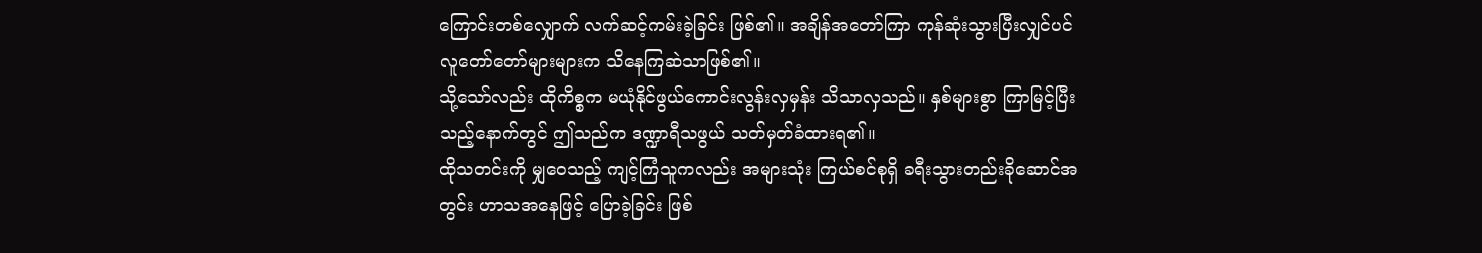ကြောင်းတစ်လျှောက် လက်ဆင့်ကမ်းခဲ့ခြင်း ဖြစ်၏။ အချိန်အတော်ကြာ ကုန်ဆုံးသွားပြီးလျှင်ပင် လူတော်တော်များများက သိနေကြဆဲသာဖြစ်၏။
သို့သော်လည်း ထိုကိစ္စက မယုံနိုင်ဖွယ်ကောင်းလွန်းလှမှန်း သိသာလှသည်။ နှစ်များစွာ ကြာမြင့်ပြီးသည့်နောက်တွင် ဤသည်က ဒဏ္ဍာရီသဖွယ် သတ်မှတ်ခံထားရ၏။
ထိုသတင်းကို မျှဝေသည့် ကျင့်ကြံသူကလည်း အများသုံး ကြယ်စင်စုရှိ ခရီးသွားတည်းခိုဆောင်အတွင်း ဟာသအနေဖြင့် ပြောခဲ့ခြင်း ဖြစ်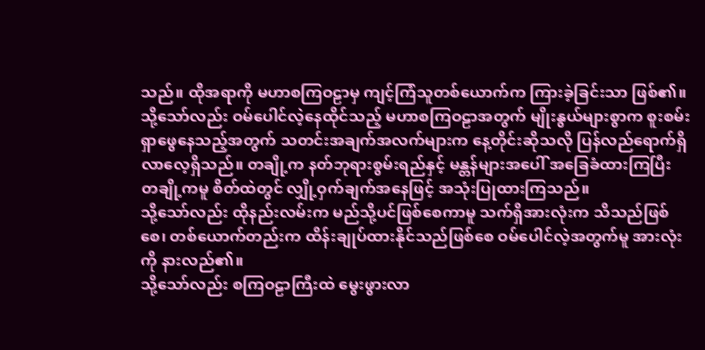သည်။ ထိုအရာကို မဟာစကြဝဠာမှ ကျင့်ကြံသူတစ်ယောက်က ကြားခဲ့ခြင်းသာ ဖြစ်၏။
သို့သော်လည်း ဝမ်ပေါင်လဲ့နေထိုင်သည့် မဟာစကြဝဠာအတွက် မျိုးနွယ်များစွာက စူးစမ်းရှာဖွေနေသည့်အတွက် သတင်းအချက်အလက်များက နေ့တိုင်းဆိုသလို ပြန်လည်ရောက်ရှိလာလေ့ရှိသည်။ တချို့က နတ်ဘုရားစွမ်းရည်နှင့် မန္တန်များအပေါ် အခြေခံထားကြပြီး တချို့ကမူ စိတ်ထဲတွင် လျှို့ဝှက်ချက်အနေဖြင့် အသုံးပြုထားကြသည်။
သို့သော်လည်း ထိုနည်းလမ်းက မည်သို့ပင်ဖြစ်စေကာမူ သက်ရှိအားလုံးက သိသည်ဖြစ်စေ၊ တစ်ယောက်တည်းက ထိန်းချုပ်ထားနိုင်သည်ဖြစ်စေ ဝမ်ပေါင်လဲ့အတွက်မူ အားလုံးကို နားလည်၏။
သို့သော်လည်း စကြဝဠာကြီးထဲ မွေးဖွားလာ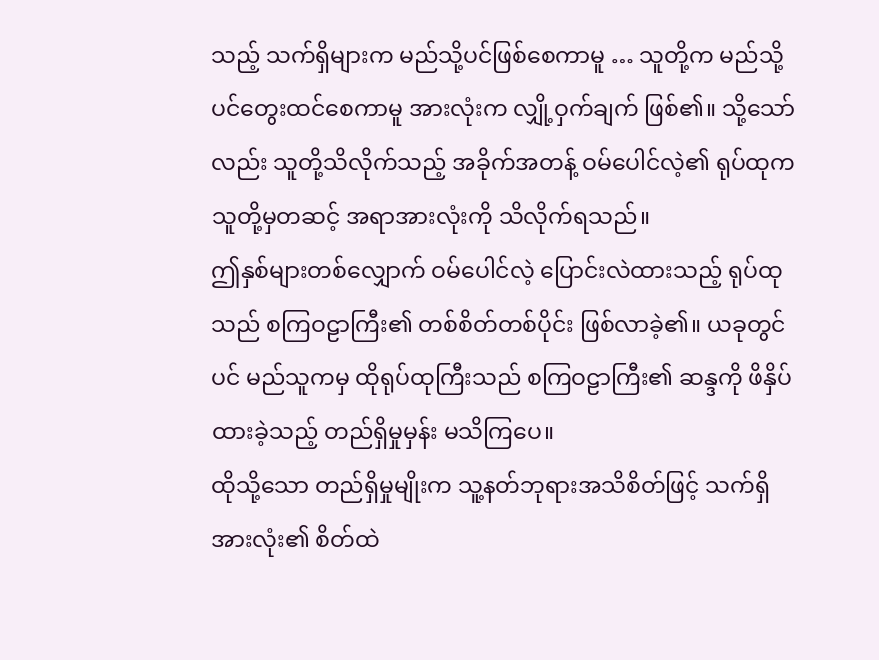သည့် သက်ရှိများက မည်သို့ပင်ဖြစ်စေကာမူ … သူတို့က မည်သို့ပင်တွေးထင်စေကာမူ အားလုံးက လျှို့ဝှက်ချက် ဖြစ်၏။ သို့သော်လည်း သူတို့သိလိုက်သည့် အခိုက်အတန့် ဝမ်ပေါင်လဲ့၏ ရုပ်ထုက သူတို့မှတဆင့် အရာအားလုံးကို သိလိုက်ရသည်။
ဤနှစ်များတစ်လျှောက် ဝမ်ပေါင်လဲ့ ပြောင်းလဲထားသည့် ရုပ်ထုသည် စကြဝဠာကြီး၏ တစ်စိတ်တစ်ပိုင်း ဖြစ်လာခဲ့၏။ ယခုတွင်ပင် မည်သူကမှ ထိုရုပ်ထုကြီးသည် စကြဝဠာကြီး၏ ဆန္ဒကို ဖိနှိပ်ထားခဲ့သည့် တည်ရှိမှုမှန်း မသိကြပေ။
ထိုသို့သော တည်ရှိမှုမျိုးက သူ့နတ်ဘုရားအသိစိတ်ဖြင့် သက်ရှိအားလုံး၏ စိတ်ထဲ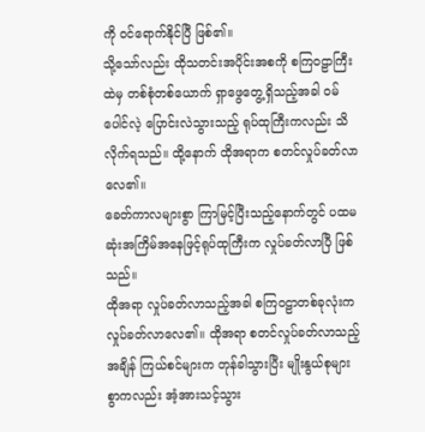ကို ဝင်ရောက်နိုင်ပြီ ဖြစ်၏။
သို့သော်လည်း ထိုသတင်းအပိုင်းအစကို စကြဝဠာကြီးထဲမှ တစ်စုံတစ်ယောက် ရှာဖွေတွေ့ရှိသည့်အခါ ဝမ်ပေါင်လဲ့ ပြောင်းလဲသွားသည့် ရုပ်ထုကြီးကလည်း သိလိုက်ရသည်။ ထို့နောက် ထိုအရာက စတင်လှုပ်ခတ်လာလေ၏။
ခေတ်ကာလများစွာ ကြာမြင့်ပြီးသည့်နောက်တွင် ပထမဆုံးအကြိမ်အနေဖြင့်ရုပ်ထုကြီးက လှုပ်ခတ်လာပြီ ဖြစ်သည်။
ထိုအရာ လှုပ်ခတ်လာသည့်အခါ စကြဝဠာတစ်ခုလုံးက လှုပ်ခတ်လာလေ၏။ ထိုအရာ စတင်လှုပ်ခတ်လာသည့်အချိန် ကြယ်စင်များက တုန်ခါသွားပြီး မျိုးနွယ်စုများစွာကလည်း အံ့အားသင့်သွား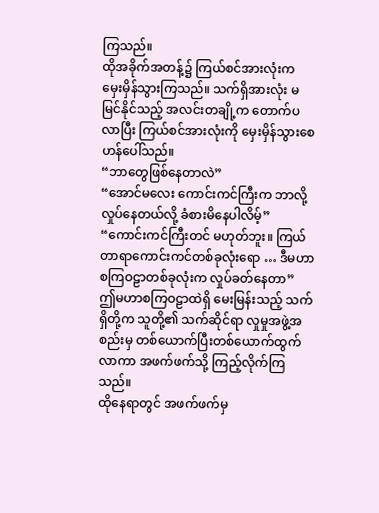ကြသည်။
ထိုအခိုက်အတန့်၌ ကြယ်စင်အားလုံးက မှေးမှိန်သွားကြသည်။ သက်ရှိအားလုံး မမြင်နိုင်သည့် အလင်းတချို့က တောက်ပလာပြီး ကြယ်စင်အားလုံးကို မှေးမှိန်သွားစေဟန်ပေါ်သည်။
“ဘာတွေဖြစ်နေတာလဲ”
“အောင်မလေး ကောင်းကင်ကြီးက ဘာလို့ လှုပ်နေတယ်လို့ ခံစားမိနေပါလိမ့်”
“ကောင်းကင်ကြီးတင် မဟုတ်ဘူး။ ကြယ်တာရာကောင်းကင်တစ်ခုလုံးရော … ဒီမဟာစကြဝဠာတစ်ခုလုံးက လှုပ်ခတ်နေတာ”
ဤမဟာစကြဝဠာထဲရှိ မေးမြန်းသည့် သက်ရှိတို့က သူတို့၏ သက်ဆိုင်ရာ လှုမှုအဖွဲ့အစည်းမှ တစ်ယောက်ပြီးတစ်ယောက်ထွက်လာကာ အဖက်ဖက်သို့ ကြည့်လိုက်ကြသည်။
ထိုနေရာတွင် အဖက်ဖက်မှ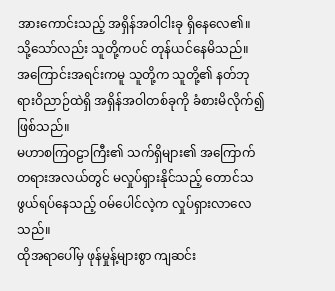အားကောင်းသည့် အရှိန်အဝါငါးခု ရှိနေလေ၏။ သို့သော်လည်း သူတို့ကပင် တုန်ယင်နေမိသည်။
အကြောင်းအရင်းကမူ သူတို့က သူတို့၏ နတ်ဘုရားဝိညာဉ်ထဲရှိ အရှိန်အဝါတစ်ခုကို ခံစားမိလိုက်၍ ဖြစ်သည်။
မဟာစကြဝဠာကြီး၏ သက်ရှိများ၏ အကြောက်တရားအလယ်တွင် မလှုပ်ရှားနိုင်သည့် တောင်သဖွယ်ရပ်နေသည့် ဝမ်ပေါင်လဲ့က လှုပ်ရှားလာလေသည်။
ထိုအရာပေါ်မှ ဖုန်မှုန့်များစွာ ကျဆင်း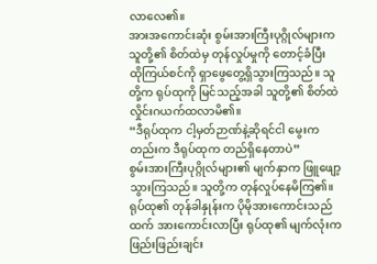လာလေ၏။
အားအကောင်းဆုံး စွမ်းအားကြီးပုဂ္ဂိုလ်များက သူတို့၏ စိတ်ထဲမှ တုန်လှုပ်မှုကို တောင့်ခံပြီး ထိုကြယ်စင်ကို ရှာဖွေတွေ့ရှိသွားကြသည်။ သူတို့က ရုပ်ထုကို မြင်သည့်အခါ သူတို့၏ စိတ်ထဲ လှိုင်းဂယက်ထလာမိ၏။
“ဒီရုပ်ထုက ငါ့မှတ်ဉာဏ်နဲ့ဆိုရင်ငါ မွေးကတည်းက ဒီရုပ်ထုက တည်ရှိနေတာပဲ”
စွမ်းအားကြီးပုဂ္ဂိုလ်များ၏ မျက်နှာက ဖြူဖျော့သွားကြသည်။ သူတို့က တုန်လှုပ်နေမိကြ၏။ ရုပ်ထု၏ တုန်ခါနှုန်းက ပိုမိုအားကောင်းသည်ထက် အားကောင်းလာပြီး ရုပ်ထု၏ မျက်လုံးက ဖြည်းဖြည်းချင်း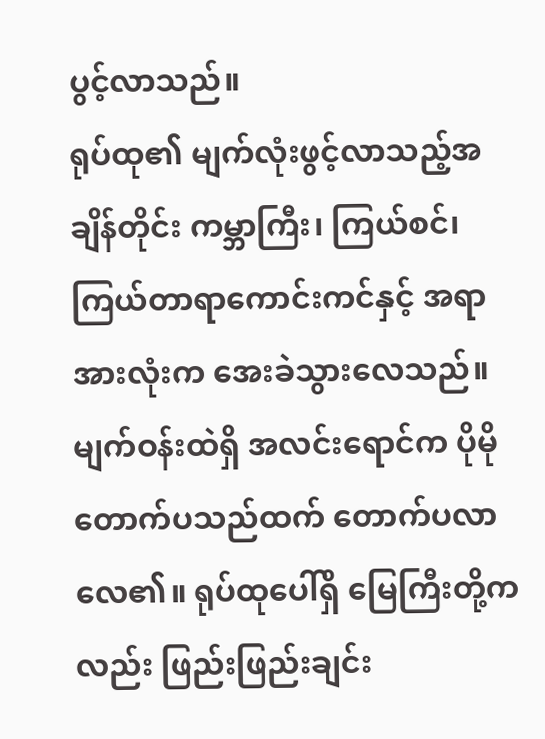ပွင့်လာသည်။
ရုပ်ထု၏ မျက်လုံးဖွင့်လာသည့်အချိန်တိုင်း ကမ္ဘာကြီး၊ ကြယ်စင်၊ ကြယ်တာရာကောင်းကင်နှင့် အရာအားလုံးက အေးခဲသွားလေသည်။
မျက်ဝန်းထဲရှိ အလင်းရောင်က ပိုမိုတောက်ပသည်ထက် တောက်ပလာလေ၏။ ရုပ်ထုပေါ်ရှိ မြေကြီးတို့ကလည်း ဖြည်းဖြည်းချင်း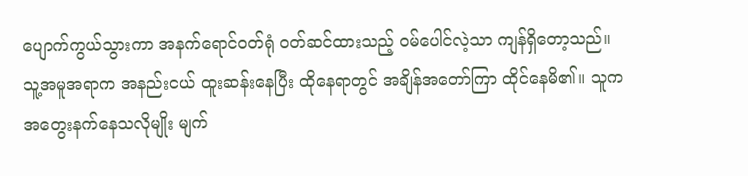ပျောက်ကွယ်သွားကာ အနက်ရောင်ဝတ်ရုံ ဝတ်ဆင်ထားသည့် ဝမ်ပေါင်လဲ့သာ ကျန်ရှိတော့သည်။ သူ့အမူအရာက အနည်းငယ် ထူးဆန်းနေပြီး ထိုနေရာတွင် အချိန်အတော်ကြာ ထိုင်နေမိ၏။ သူက အတွေးနက်နေသလိုမျိုး မျက်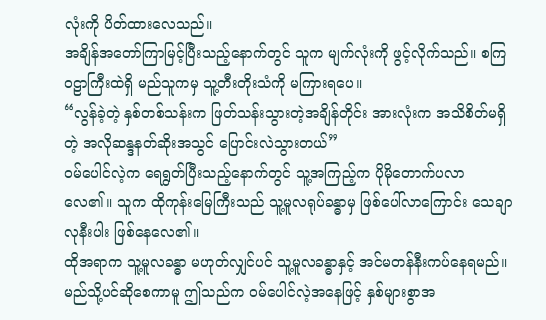လုံးကို ပိတ်ထားလေသည်။
အချိန်အတော်ကြာမြင့်ပြီးသည့်နောက်တွင် သူက မျက်လုံးကို ဖွင့်လိုက်သည်။ စကြဝဠာကြီးထဲရှိ မည်သူကမှ သူ့တီးတိုးသံကို မကြားရပေ။
“လွန်ခဲ့တဲ့ နှစ်တစ်သန်းက ဖြတ်သန်းသွားတဲ့အချိန်တိုင်း အားလုံးက အသိစိတ်မရှိတဲ့ အလိုဆန္ဒနတ်ဆိုးအသွင် ပြောင်းလဲသွားတယ်”
ဝမ်ပေါင်လဲ့က ရေရွတ်ပြီးသည့်နောက်တွင် သူ့အကြည့်က ပိုမိုတောက်ပလာလေ၏။ သူက ထိုကုန်းမြေကြီးသည် သူ့မူလရုပ်ခန္ဓာမှ ဖြစ်ပေါ်လာကြောင်း သေချာလုနီးပါး ဖြစ်နေလေ၏။
ထိုအရာက သူ့မူလခန္ဓာ မဟုတ်လျှင်ပင် သူ့မူလခန္ဓာနှင့် အင်မတန်နီးကပ်နေရမည်။
မည်သို့ပင်ဆိုစေကာမူ ဤသည်က ဝမ်ပေါင်လဲ့အနေဖြင့် နှစ်များစွာအ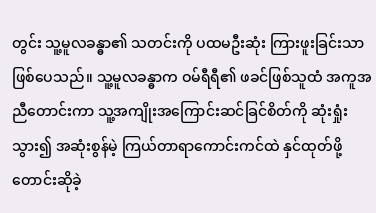တွင်း သူ့မူလခန္ဓာ၏ သတင်းကို ပထမဦးဆုံး ကြားဖူးခြင်းသာ ဖြစ်ပေသည်။ သူ့မူလခန္ဓာက ဝမ်ရီရီ၏ ဖခင်ဖြစ်သူထံ အကူအညီတောင်းကာ သူ့အကျိုးအကြောင်းဆင်ခြင်စိတ်ကို ဆုံးရှုံးသွား၍ အဆုံးစွန်မဲ့ ကြယ်တာရာကောင်းကင်ထဲ နှင်ထုတ်ဖို့ တောင်းဆိုခဲ့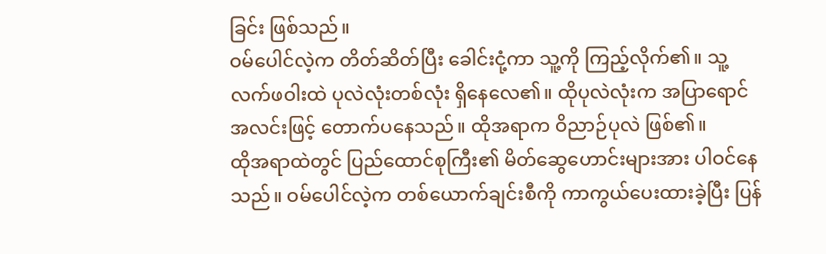ခြင်း ဖြစ်သည်။
ဝမ်ပေါင်လဲ့က တိတ်ဆိတ်ပြီး ခေါင်းငုံ့ကာ သူ့ကို ကြည့်လိုက်၏။ သူ့လက်ဖဝါးထဲ ပုလဲလုံးတစ်လုံး ရှိနေလေ၏။ ထိုပုလဲလုံးက အပြာရောင်အလင်းဖြင့် တောက်ပနေသည်။ ထိုအရာက ဝိညာဉ်ပုလဲ ဖြစ်၏။
ထိုအရာထဲတွင် ပြည်ထောင်စုကြီး၏ မိတ်ဆွေဟောင်းများအား ပါဝင်နေသည်။ ဝမ်ပေါင်လဲ့က တစ်ယောက်ချင်းစီကို ကာကွယ်ပေးထားခဲ့ပြီး ပြန်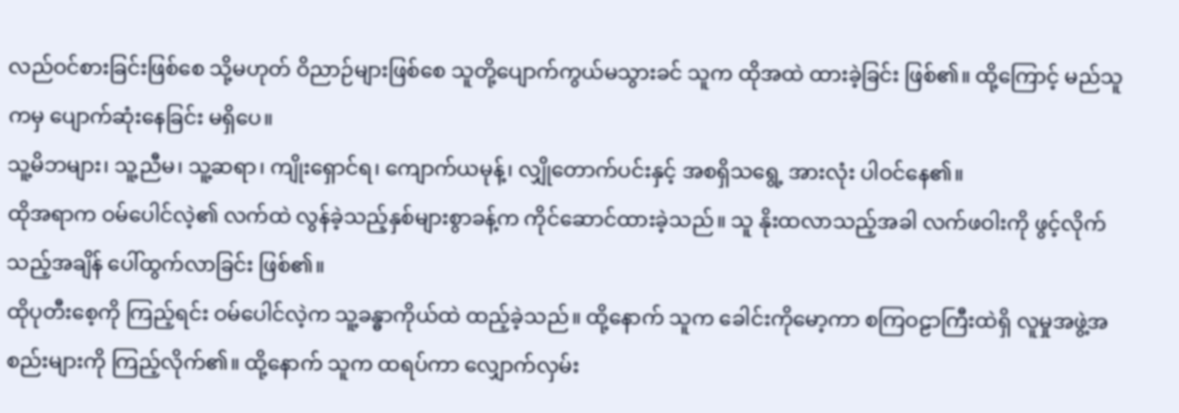လည်ဝင်စားခြင်းဖြစ်စေ သို့မဟုတ် ဝိညာဉ်များဖြစ်စေ သူတို့ပျောက်ကွယ်မသွားခင် သူက ထိုအထဲ ထားခဲ့ခြင်း ဖြစ်၏။ ထို့ကြောင့် မည်သူကမှ ပျောက်ဆုံးနေခြင်း မရှိပေ။
သူ့မိဘများ၊ သူ့ညီမ၊ သူ့ဆရာ၊ ကျိုးရှောင်ရ၊ ကျောက်ယမုန့်၊ လျှိုတောက်ပင်းနှင့် အစရှိသရွေ့ အားလုံး ပါဝင်နေ၏။
ထိုအရာက ဝမ်ပေါင်လဲ့၏ လက်ထဲ လွန်ခဲ့သည့်နှစ်များစွာခန့်က ကိုင်ဆောင်ထားခဲ့သည်။ သူ နိုးထလာသည့်အခါ လက်ဖဝါးကို ဖွင့်လိုက်သည့်အချိန် ပေါ်ထွက်လာခြင်း ဖြစ်၏။
ထိုပုတီးစေ့ကို ကြည့်ရင်း ဝမ်ပေါင်လဲ့က သူ့ခန္ဓာကိုယ်ထဲ ထည့်ခဲ့သည်။ ထို့နောက် သူက ခေါင်းကိုမော့ကာ စကြဝဠာကြီးထဲရှိ လူမှုအဖွဲ့အစည်းများကို ကြည့်လိုက်၏။ ထို့နောက် သူက ထရပ်ကာ လျှောက်လှမ်း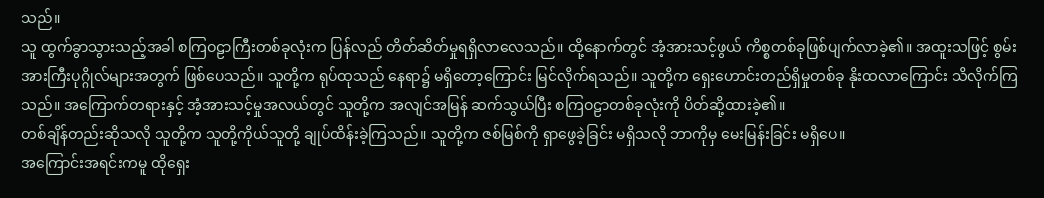သည်။
သူ ထွက်ခွာသွားသည့်အခါ စကြဝဠာကြီးတစ်ခုလုံးက ပြန်လည် တိတ်ဆိတ်မှုရရှိလာလေသည်။ ထို့နောက်တွင် အံ့အားသင့်ဖွယ် ကိစ္စတစ်ခုဖြစ်ပျက်လာခဲ့၏။ အထူးသဖြင့် စွမ်းအားကြီးပုဂ္ဂိုလ်များအတွက် ဖြစ်ပေသည်။ သူတို့က ရုပ်ထုသည် နေရာ၌ မရှိတော့ကြောင်း မြင်လိုက်ရသည်။ သူတို့က ရှေးဟောင်းတည်ရှိမှုတစ်ခု နိုးထလာကြောင်း သိလိုက်ကြသည်။ အကြောက်တရားနှင့် အံ့အားသင့်မှုအလယ်တွင် သူတို့က အလျင်အမြန် ဆက်သွယ်ပြီး စကြဝဠာတစ်ခုလုံးကို ပိတ်ဆို့ထားခဲ့၏။
တစ်ချိန်တည်းဆိုသလို သူတို့က သူတို့ကိုယ်သူတို့ ချုပ်ထိန်းခဲ့ကြသည်။ သူတို့က ဇစ်မြစ်ကို ရှာဖွေခဲ့ခြင်း မရှိသလို ဘာကိုမှ မေးမြန်းခြင်း မရှိပေ။
အကြောင်းအရင်းကမူ ထိုရှေး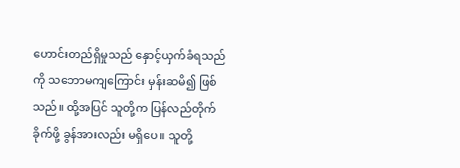ဟောင်းတည်ရှိမှုသည် နှောင့်ယှက်ခံရသည်ကို သဘောမကျကြောင်း မှန်းဆမိ၍ ဖြစ်သည်။ ထို့အပြင် သူတို့က ပြန်လည်တိုက်ခိုက်ဖို့ ခွန်အားလည်း မရှိပေ။ သူတို့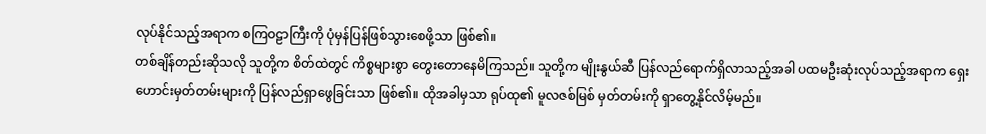လုပ်နိုင်သည့်အရာက စကြဝဠာကြီးကို ပုံမှန်ပြန်ဖြစ်သွားစေဖို့သာ ဖြစ်၏။
တစ်ချိန်တည်းဆိုသလို သူတို့က စိတ်ထဲတွင် ကိစ္စများစွာ တွေးတောနေမိကြသည်။ သူတို့က မျိုးနွယ်ဆီ ပြန်လည်ရောက်ရှိလာသည့်အခါ ပထမဦးဆုံးလုပ်သည့်အရာက ရှေးဟောင်းမှတ်တမ်းများကို ပြန်လည်ရှာဖွေခြင်းသာ ဖြစ်၏။ ထိုအခါမှသာ ရုပ်ထု၏ မူလဇစ်မြစ် မှတ်တမ်းကို ရှာတွေ့နိုင်လိမ့်မည်။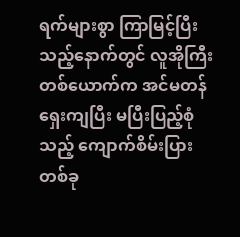ရက်များစွာ ကြာမြင့်ပြီးသည့်နောက်တွင် လူအိုကြီးတစ်ယောက်က အင်မတန် ရှေးကျပြီး မပြီးပြည့်စုံသည့် ကျောက်စိမ်းပြားတစ်ခု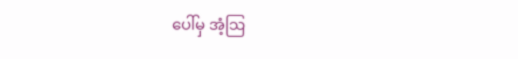ပေါ်မှ အံ့ဩ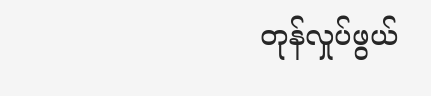တုန်လှုပ်ဖွယ်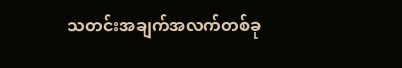သတင်းအချက်အလက်တစ်ခု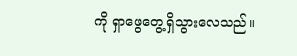ကို ရှာဖွေတွေ့ရှိသွားလေသည်။